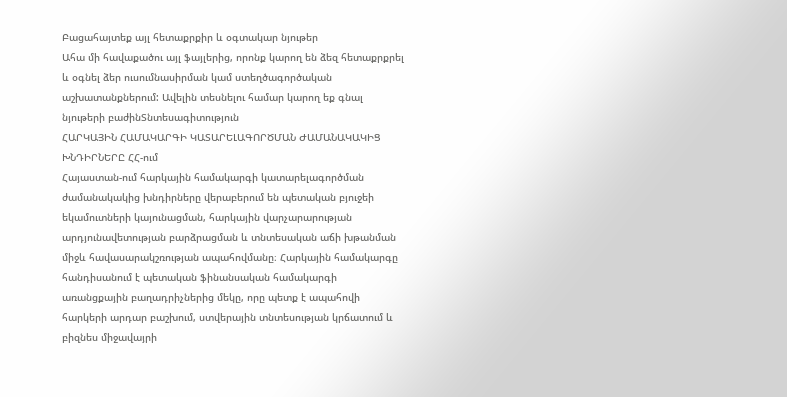Բացահայտեք այլ հետաքրքիր և օգտակար նյութեր
Ահա մի հավաքածու այլ ֆայլերից, որոնք կարող են ձեզ հետաքրքրել և օգնել ձեր ուսումնասիրման կամ ստեղծագործական աշխատանքներում: Ավելին տեսնելու համար կարող եք գնալ նյութերի բաժինՏնտեսագիտություն
ՀԱՐԿԱՅԻՆ ՀԱՄԱԿԱՐԳԻ ԿԱՏԱՐԵԼԱԳՈՐԾՄԱՆ ԺԱՄԱՆԱԿԱԿԻՑ ԽՆԴԻՐՆԵՐԸ ՀՀ-ում
Հայաստան-ում հարկային համակարգի կատարելագործման ժամանակակից խնդիրները վերաբերում են պետական բյուջեի եկամուտների կայունացման, հարկային վարչարարության արդյունավետության բարձրացման և տնտեսական աճի խթանման միջև հավասարակշռության ապահովմանը։ Հարկային համակարգը հանդիսանում է պետական ֆինանսական համակարգի առանցքային բաղադրիչներից մեկը, որը պետք է ապահովի հարկերի արդար բաշխում, ստվերային տնտեսության կրճատում և բիզնես միջավայրի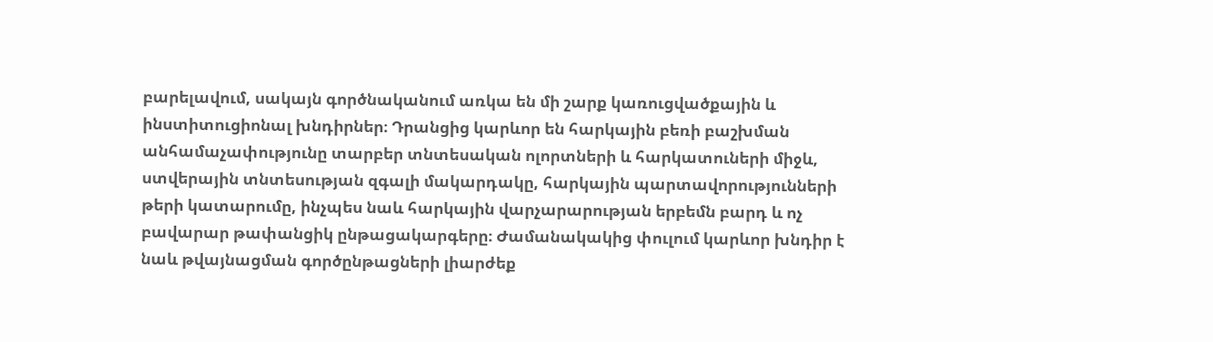բարելավում, սակայն գործնականում առկա են մի շարք կառուցվածքային և ինստիտուցիոնալ խնդիրներ։ Դրանցից կարևոր են հարկային բեռի բաշխման անհամաչափությունը տարբեր տնտեսական ոլորտների և հարկատուների միջև, ստվերային տնտեսության զգալի մակարդակը, հարկային պարտավորությունների թերի կատարումը, ինչպես նաև հարկային վարչարարության երբեմն բարդ և ոչ բավարար թափանցիկ ընթացակարգերը։ Ժամանակակից փուլում կարևոր խնդիր է նաև թվայնացման գործընթացների լիարժեք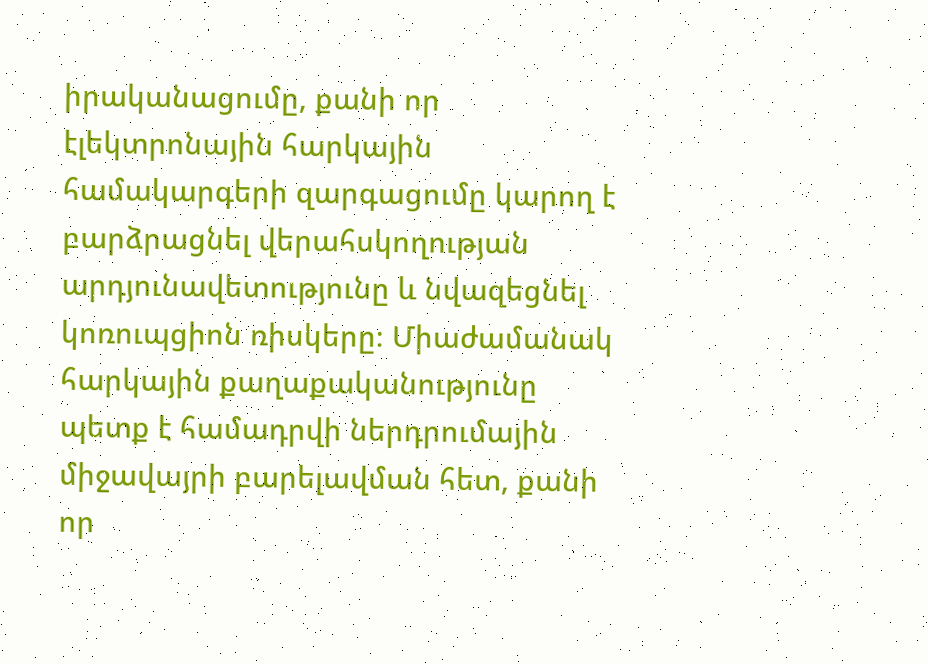իրականացումը, քանի որ էլեկտրոնային հարկային համակարգերի զարգացումը կարող է բարձրացնել վերահսկողության արդյունավետությունը և նվազեցնել կոռուպցիոն ռիսկերը։ Միաժամանակ հարկային քաղաքականությունը պետք է համադրվի ներդրումային միջավայրի բարելավման հետ, քանի որ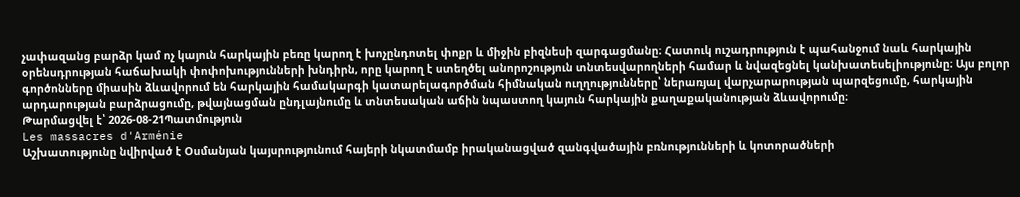չափազանց բարձր կամ ոչ կայուն հարկային բեռը կարող է խոչընդոտել փոքր և միջին բիզնեսի զարգացմանը։ Հատուկ ուշադրություն է պահանջում նաև հարկային օրենսդրության հաճախակի փոփոխությունների խնդիրն, որը կարող է ստեղծել անորոշություն տնտեսվարողների համար և նվազեցնել կանխատեսելիությունը։ Այս բոլոր գործոնները միասին ձևավորում են հարկային համակարգի կատարելագործման հիմնական ուղղությունները՝ ներառյալ վարչարարության պարզեցումը, հարկային արդարության բարձրացումը, թվայնացման ընդլայնումը և տնտեսական աճին նպաստող կայուն հարկային քաղաքականության ձևավորումը։
Թարմացվել է՝ 2026-08-21Պատմություն
Les massacres d'Arménie
Աշխատությունը նվիրված է Օսմանյան կայսրությունում հայերի նկատմամբ իրականացված զանգվածային բռնությունների և կոտորածների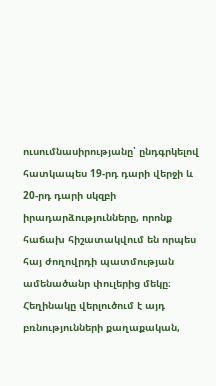ուսումնասիրությանը՝ ընդգրկելով հատկապես 19-րդ դարի վերջի և 20-րդ դարի սկզբի իրադարձությունները, որոնք հաճախ հիշատակվում են որպես հայ ժողովրդի պատմության ամենածանր փուլերից մեկը։ Հեղինակը վերլուծում է այդ բռնությունների քաղաքական,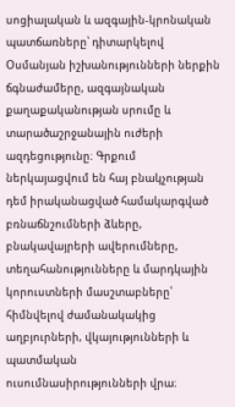սոցիալական և ազգային-կրոնական պատճառները՝ դիտարկելով Օսմանյան իշխանությունների ներքին ճգնաժամերը, ազգայնական քաղաքականության սրումը և տարածաշրջանային ուժերի ազդեցությունը։ Գրքում ներկայացվում են հայ բնակչության դեմ իրականացված համակարգված բռնաճնշումների ձևերը, բնակավայրերի ավերումները, տեղահանությունները և մարդկային կորուստների մասշտաբները՝ հիմնվելով ժամանակակից աղբյուրների, վկայությունների և պատմական ուսումնասիրությունների վրա։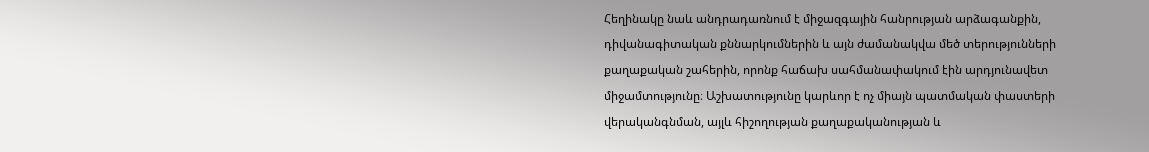Հեղինակը նաև անդրադառնում է միջազգային հանրության արձագանքին, դիվանագիտական քննարկումներին և այն ժամանակվա մեծ տերությունների քաղաքական շահերին, որոնք հաճախ սահմանափակում էին արդյունավետ միջամտությունը։ Աշխատությունը կարևոր է ոչ միայն պատմական փաստերի վերականգնման, այլև հիշողության քաղաքականության և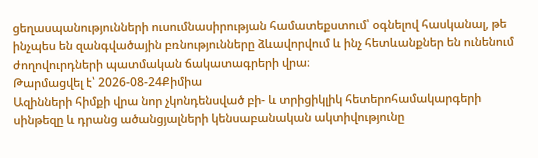ցեղասպանությունների ուսումնասիրության համատեքստում՝ օգնելով հասկանալ, թե ինչպես են զանգվածային բռնությունները ձևավորվում և ինչ հետևանքներ են ունենում ժողովուրդների պատմական ճակատագրերի վրա։
Թարմացվել է՝ 2026-08-24Քիմիա
Ազինների հիմքի վրա նոր չկոնդենսված բի- և տրիցիկլիկ հետերոհամակարգերի սինթեզը և դրանց ածանցյալների կենսաբանական ակտիվությունը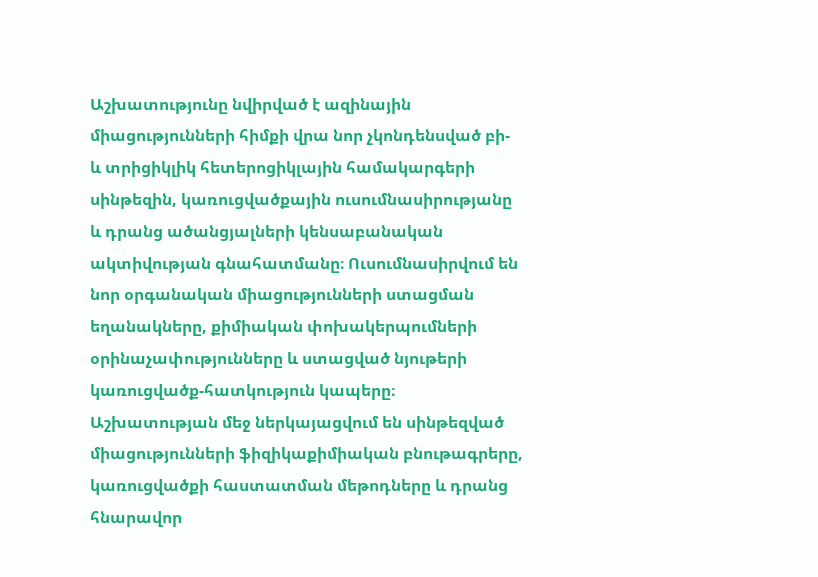Աշխատությունը նվիրված է ազինային միացությունների հիմքի վրա նոր չկոնդենսված բի- և տրիցիկլիկ հետերոցիկլային համակարգերի սինթեզին, կառուցվածքային ուսումնասիրությանը և դրանց ածանցյալների կենսաբանական ակտիվության գնահատմանը։ Ուսումնասիրվում են նոր օրգանական միացությունների ստացման եղանակները, քիմիական փոխակերպումների օրինաչափությունները և ստացված նյութերի կառուցվածք-հատկություն կապերը։ Աշխատության մեջ ներկայացվում են սինթեզված միացությունների ֆիզիկաքիմիական բնութագրերը, կառուցվածքի հաստատման մեթոդները և դրանց հնարավոր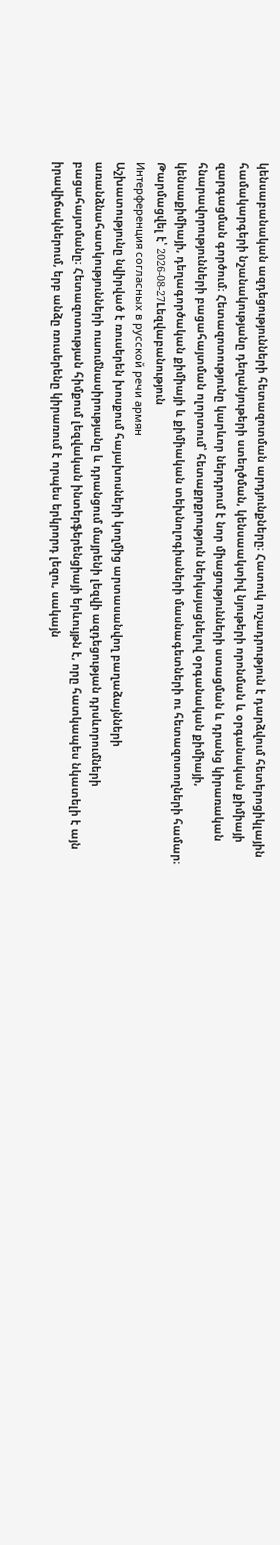կենսաբանական ազդեցությունների հետազոտման արդյունքները։ Հատուկ ուշադրություն է դարձվում հետերոցիկլային համակարգերի նշանակությանը դեղանյութերի ստեղծման, կենսաակտիվ նյութերի որոնման և օրգանական քիմիայի զարգացման գործում։ Հետազոտությունը կարևոր ներդրում է նոր միացությունների ստացման և դրանց կիրառական հնարավորությունների բացահայտման ոլորտում՝ հետաքրքրություն ներկայացնելով օրգանական քիմիայի, կենսաքիմիայի, դեղագործական քիմիայի և քիմիական տեխնոլոգիաների մասնագետների ու հետազոտողների համար։
Թարմացվել է՝ 2026-08-27Lեզվաբանություն
Интерференция согласных в русской речи армян
Աշխատությունը նվիրված է ռուսերեն խոսքում հայախոսների կողմից արտասանվող բաղաձայնների առանձնահատկությունների ուսումնասիրությանը և դրանցում մայրենի լեզվի ազդեցության դրսևորումների բացահայտմանը։ Հետազոտության հիմքում լեզվական ինտերֆերենցիայի երևույթն է, որը հատկապես նկատելի է այն իրավիճակներում, երբ անձը ռուսերենը կիրառում է որպես երկրորդ լեզու, սակայն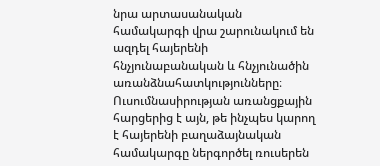նրա արտասանական համակարգի վրա շարունակում են ազդել հայերենի հնչյունաբանական և հնչյունածին առանձնահատկությունները։ Ուսումնասիրության առանցքային հարցերից է այն, թե ինչպես կարող է հայերենի բաղաձայնական համակարգը ներգործել ռուսերեն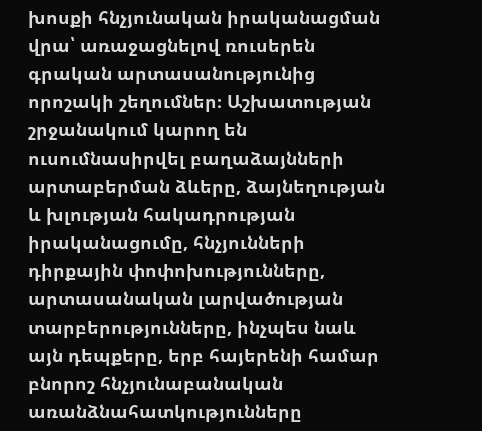խոսքի հնչյունական իրականացման վրա՝ առաջացնելով ռուսերեն գրական արտասանությունից որոշակի շեղումներ։ Աշխատության շրջանակում կարող են ուսումնասիրվել բաղաձայնների արտաբերման ձևերը, ձայնեղության և խլության հակադրության իրականացումը, հնչյունների դիրքային փոփոխությունները, արտասանական լարվածության տարբերությունները, ինչպես նաև այն դեպքերը, երբ հայերենի համար բնորոշ հնչյունաբանական առանձնահատկությունները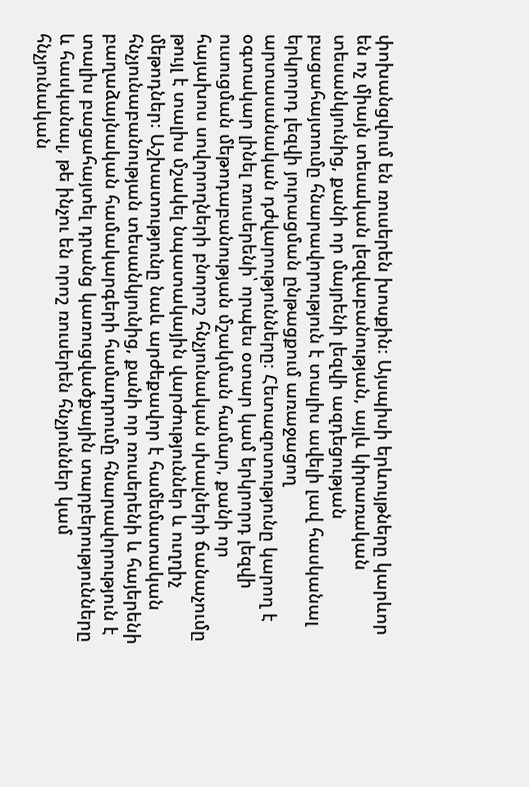փոխանցվում են ռուսերեն խոսքին։ Այսպիսի երևույթները կարևոր են ոչ միայն տեսական լեզվաբանության, այլև կիրառական տեսանկյունից, քանի որ մայրենի լեզվի ազդեցության բացահայտումը հնարավորություն է տալիս ավելի լավ հասկանալ երկրորդ լեզվի յուրացման ընթացքում առաջացող արտասանական դժվարությունները։ Հետազոտությունը կարող է օգտակար լինել ռուսերենի՝ որպես օտար կամ երկրորդ լեզվի ուսուցման մեթոդաբանության մշակման համար, քանի որ հայախոս սովորողների բնորոշ հնչյունական սխալների ճանաչումը թույլ է տալիս մշակել նպատակային վարժություններ և ուղղիչ մեթոդներ։ Աշխատությունը նաև արժեքավոր է համեմատական հնչյունաբանության տեսանկյունից, քանի որ ռուսերենի և հայերենի բաղաձայնական համակարգերի համադրումը հնարավորություն է տալիս բացահայտել դրանց կառուցվածքային տարբերությունները և հասկանալ, թե ինչու են որոշ ռուսերեն հնչյուններ կամ հնչյունական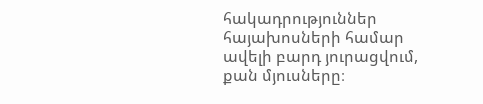հակադրություններ հայախոսների համար ավելի բարդ յուրացվում, քան մյուսները։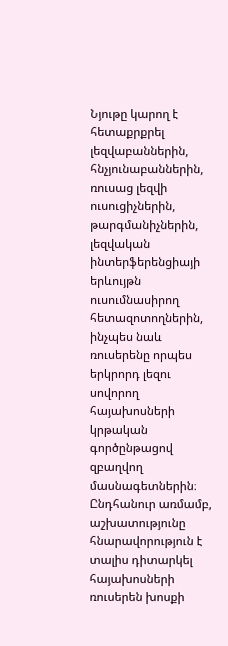Նյութը կարող է հետաքրքրել լեզվաբաններին, հնչյունաբաններին, ռուսաց լեզվի ուսուցիչներին, թարգմանիչներին, լեզվական ինտերֆերենցիայի երևույթն ուսումնասիրող հետազոտողներին, ինչպես նաև ռուսերենը որպես երկրորդ լեզու սովորող հայախոսների կրթական գործընթացով զբաղվող մասնագետներին։ Ընդհանուր առմամբ, աշխատությունը հնարավորություն է տալիս դիտարկել հայախոսների ռուսերեն խոսքի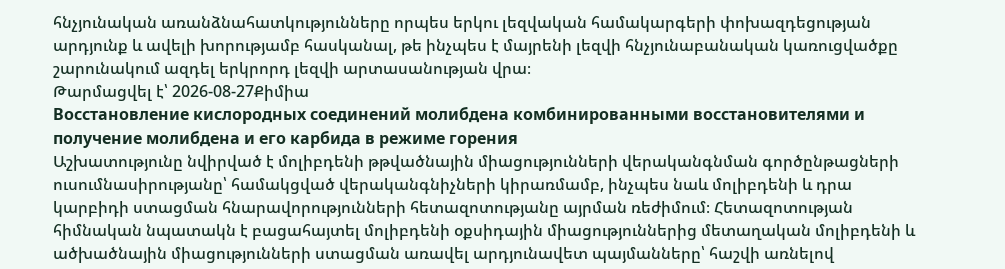հնչյունական առանձնահատկությունները որպես երկու լեզվական համակարգերի փոխազդեցության արդյունք և ավելի խորությամբ հասկանալ, թե ինչպես է մայրենի լեզվի հնչյունաբանական կառուցվածքը շարունակում ազդել երկրորդ լեզվի արտասանության վրա։
Թարմացվել է՝ 2026-08-27Քիմիա
Восстановление кислородных соединений молибдена комбинированными восстановителями и получение молибдена и его карбида в режиме горения
Աշխատությունը նվիրված է մոլիբդենի թթվածնային միացությունների վերականգնման գործընթացների ուսումնասիրությանը՝ համակցված վերականգնիչների կիրառմամբ, ինչպես նաև մոլիբդենի և դրա կարբիդի ստացման հնարավորությունների հետազոտությանը այրման ռեժիմում։ Հետազոտության հիմնական նպատակն է բացահայտել մոլիբդենի օքսիդային միացություններից մետաղական մոլիբդենի և ածխածնային միացությունների ստացման առավել արդյունավետ պայմանները՝ հաշվի առնելով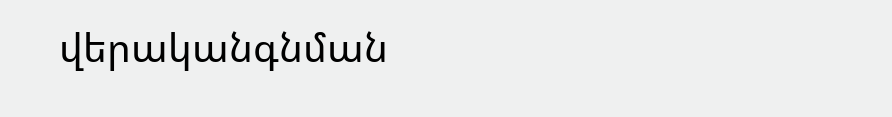վերականգնման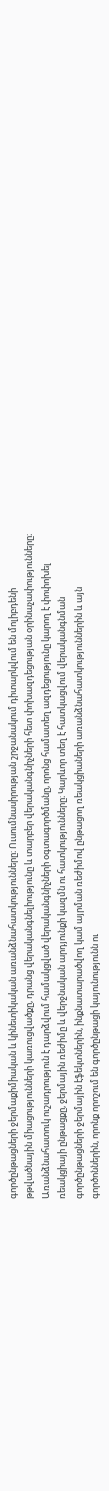գործընթացների ջերմաքիմիական և կինետիկական առանձնահատկությունները։ Ուսումնասիրության շրջանակում դիտարկվում են մոլիբդենի թթվածնային միացությունների կառուցվածքը, դրանց վերականգնելիությունը և տարբեր վերականգնիչների հետ փոխազդեցության օրինաչափությունները։ Առանձնահատուկ ուշադրություն է դարձվում համակցված վերականգնիչների օգտագործմանը, որոնց համատեղ ազդեցությունը կարող է փոփոխել ռեակցիայի ընթացքը, ջերմային ռեժիմը և վերջնական արդյունքի կազմն ու հատկությունները։ Կարևոր տեղ է հատկացվում վերականգնման գործընթացների ջերմային էֆեկտներին, ինքնատարածվող կամ այրման ռեժիմով ընթացող ռեակցիաների առանձնահատկություններին և այն գործոններին, որոնք որոշում են գործընթացի կայունությունն ու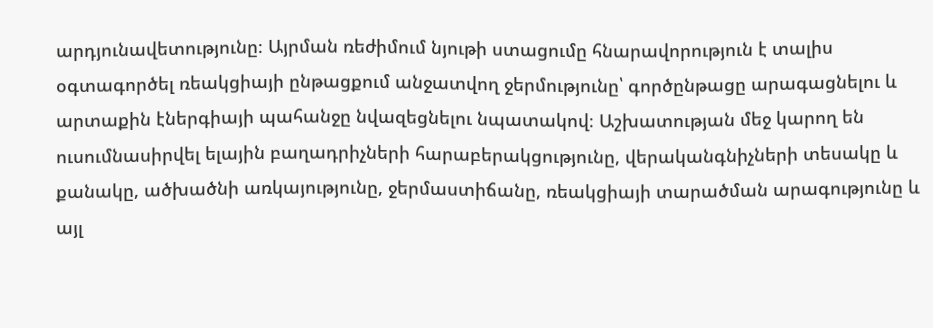արդյունավետությունը։ Այրման ռեժիմում նյութի ստացումը հնարավորություն է տալիս օգտագործել ռեակցիայի ընթացքում անջատվող ջերմությունը՝ գործընթացը արագացնելու և արտաքին էներգիայի պահանջը նվազեցնելու նպատակով։ Աշխատության մեջ կարող են ուսումնասիրվել ելային բաղադրիչների հարաբերակցությունը, վերականգնիչների տեսակը և քանակը, ածխածնի առկայությունը, ջերմաստիճանը, ռեակցիայի տարածման արագությունը և այլ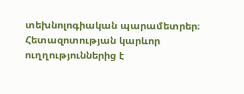տեխնոլոգիական պարամետրեր։ Հետազոտության կարևոր ուղղություններից է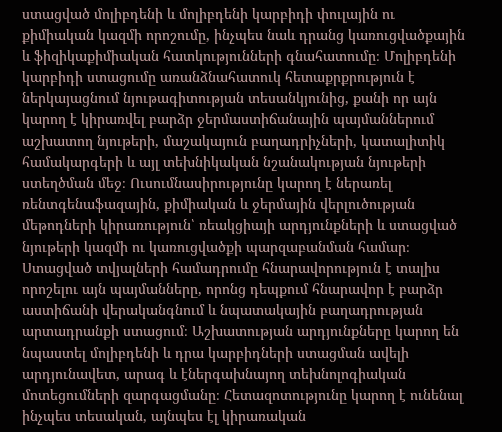ստացված մոլիբդենի և մոլիբդենի կարբիդի փուլային ու քիմիական կազմի որոշումը, ինչպես նաև դրանց կառուցվածքային և ֆիզիկաքիմիական հատկությունների գնահատումը։ Մոլիբդենի կարբիդի ստացումը առանձնահատուկ հետաքրքրություն է ներկայացնում նյութագիտության տեսանկյունից, քանի որ այն կարող է կիրառվել բարձր ջերմաստիճանային պայմաններում աշխատող նյութերի, մաշակայուն բաղադրիչների, կատալիտիկ համակարգերի և այլ տեխնիկական նշանակության նյութերի ստեղծման մեջ։ Ուսումնասիրությունը կարող է ներառել ռենտգենաֆազային, քիմիական և ջերմային վերլուծության մեթոդների կիրառություն՝ ռեակցիայի արդյունքների և ստացված նյութերի կազմի ու կառուցվածքի պարզաբանման համար։ Ստացված տվյալների համադրումը հնարավորություն է տալիս որոշելու այն պայմանները, որոնց դեպքում հնարավոր է բարձր աստիճանի վերականգնում և նպատակային բաղադրության արտադրանքի ստացում։ Աշխատության արդյունքները կարող են նպաստել մոլիբդենի և դրա կարբիդների ստացման ավելի արդյունավետ, արագ և էներգախնայող տեխնոլոգիական մոտեցումների զարգացմանը։ Հետազոտությունը կարող է ունենալ ինչպես տեսական, այնպես էլ կիրառական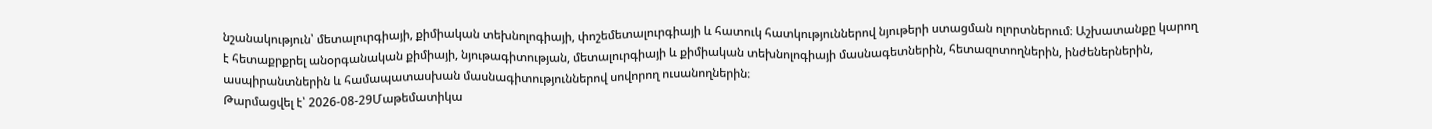նշանակություն՝ մետալուրգիայի, քիմիական տեխնոլոգիայի, փոշեմետալուրգիայի և հատուկ հատկություններով նյութերի ստացման ոլորտներում։ Աշխատանքը կարող է հետաքրքրել անօրգանական քիմիայի, նյութագիտության, մետալուրգիայի և քիմիական տեխնոլոգիայի մասնագետներին, հետազոտողներին, ինժեներներին, ասպիրանտներին և համապատասխան մասնագիտություններով սովորող ուսանողներին։
Թարմացվել է՝ 2026-08-29Մաթեմատիկա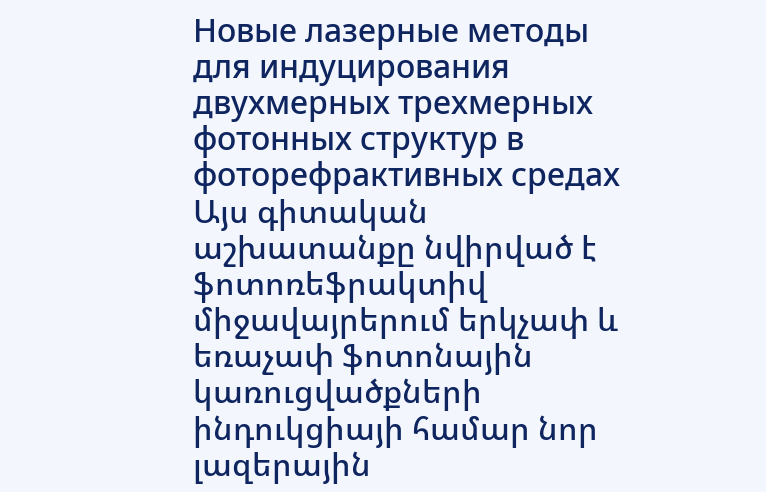Новые лазерные методы для индуцирования двухмерных трехмерных фотонных структур в фоторефрактивных средах
Այս գիտական աշխատանքը նվիրված է ֆոտոռեֆրակտիվ միջավայրերում երկչափ և եռաչափ ֆոտոնային կառուցվածքների ինդուկցիայի համար նոր լազերային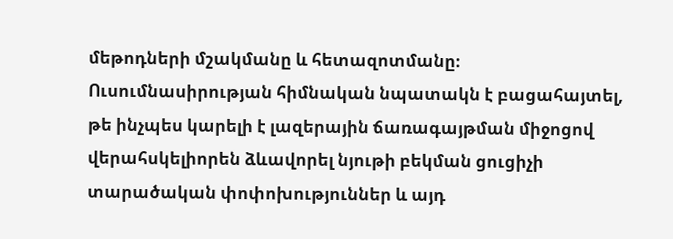մեթոդների մշակմանը և հետազոտմանը։ Ուսումնասիրության հիմնական նպատակն է բացահայտել, թե ինչպես կարելի է լազերային ճառագայթման միջոցով վերահսկելիորեն ձևավորել նյութի բեկման ցուցիչի տարածական փոփոխություններ և այդ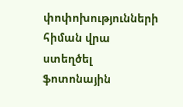փոփոխությունների հիման վրա ստեղծել ֆոտոնային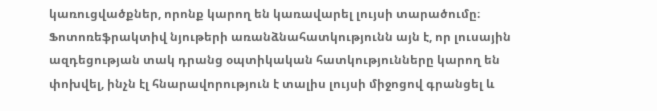կառուցվածքներ, որոնք կարող են կառավարել լույսի տարածումը։ Ֆոտոռեֆրակտիվ նյութերի առանձնահատկությունն այն է, որ լուսային ազդեցության տակ դրանց օպտիկական հատկությունները կարող են փոխվել, ինչն էլ հնարավորություն է տալիս լույսի միջոցով գրանցել և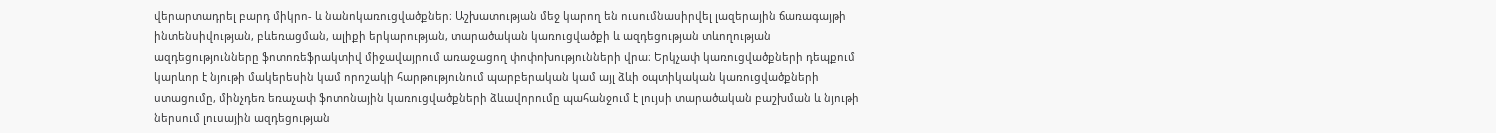վերարտադրել բարդ միկրո- և նանոկառուցվածքներ։ Աշխատության մեջ կարող են ուսումնասիրվել լազերային ճառագայթի ինտենսիվության, բևեռացման, ալիքի երկարության, տարածական կառուցվածքի և ազդեցության տևողության ազդեցությունները ֆոտոռեֆրակտիվ միջավայրում առաջացող փոփոխությունների վրա։ Երկչափ կառուցվածքների դեպքում կարևոր է նյութի մակերեսին կամ որոշակի հարթությունում պարբերական կամ այլ ձևի օպտիկական կառուցվածքների ստացումը, մինչդեռ եռաչափ ֆոտոնային կառուցվածքների ձևավորումը պահանջում է լույսի տարածական բաշխման և նյութի ներսում լուսային ազդեցության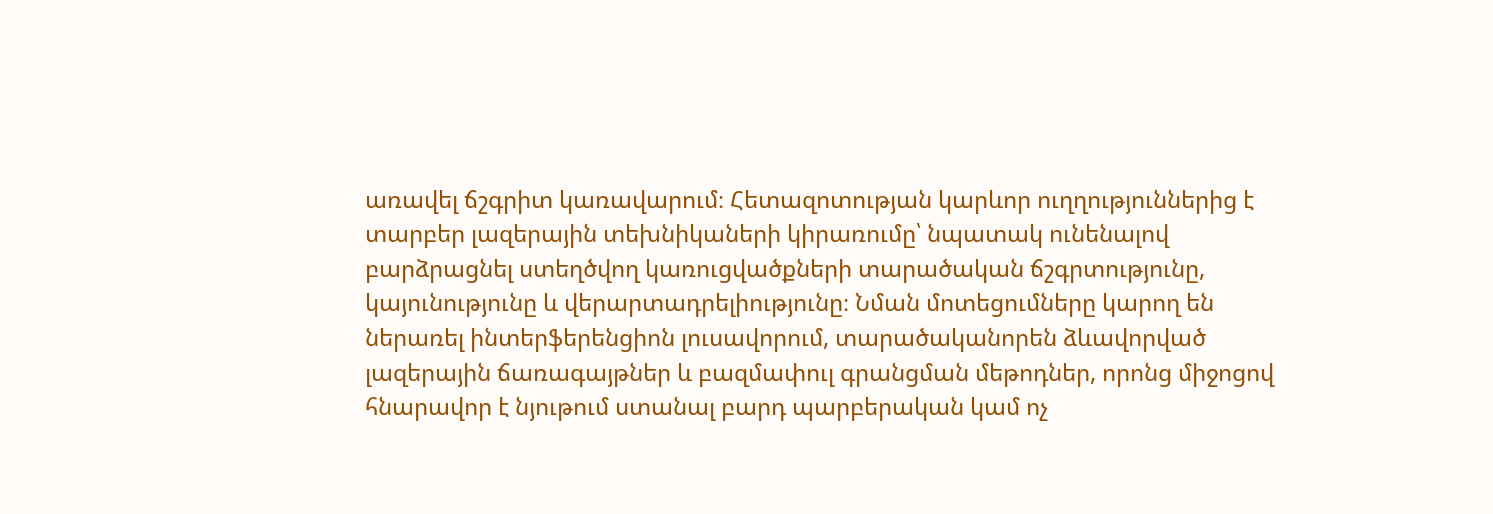առավել ճշգրիտ կառավարում։ Հետազոտության կարևոր ուղղություններից է տարբեր լազերային տեխնիկաների կիրառումը՝ նպատակ ունենալով բարձրացնել ստեղծվող կառուցվածքների տարածական ճշգրտությունը, կայունությունը և վերարտադրելիությունը։ Նման մոտեցումները կարող են ներառել ինտերֆերենցիոն լուսավորում, տարածականորեն ձևավորված լազերային ճառագայթներ և բազմափուլ գրանցման մեթոդներ, որոնց միջոցով հնարավոր է նյութում ստանալ բարդ պարբերական կամ ոչ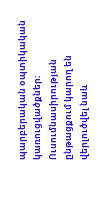պարբերական օպտիկական կառուցվածքներ։ Ուսումնասիրության ընթացքում կարող են վերլուծվել նաև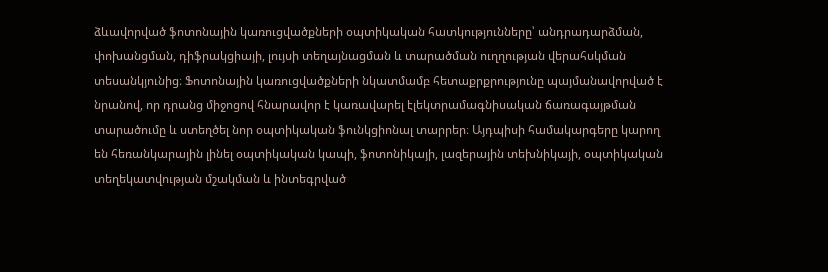ձևավորված ֆոտոնային կառուցվածքների օպտիկական հատկությունները՝ անդրադարձման, փոխանցման, դիֆրակցիայի, լույսի տեղայնացման և տարածման ուղղության վերահսկման տեսանկյունից։ Ֆոտոնային կառուցվածքների նկատմամբ հետաքրքրությունը պայմանավորված է նրանով, որ դրանց միջոցով հնարավոր է կառավարել էլեկտրամագնիսական ճառագայթման տարածումը և ստեղծել նոր օպտիկական ֆունկցիոնալ տարրեր։ Այդպիսի համակարգերը կարող են հեռանկարային լինել օպտիկական կապի, ֆոտոնիկայի, լազերային տեխնիկայի, օպտիկական տեղեկատվության մշակման և ինտեգրված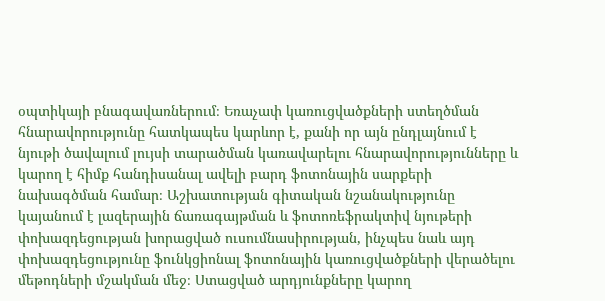օպտիկայի բնագավառներում։ Եռաչափ կառուցվածքների ստեղծման հնարավորությունը հատկապես կարևոր է, քանի որ այն ընդլայնում է նյութի ծավալում լույսի տարածման կառավարելու հնարավորությունները և կարող է հիմք հանդիսանալ ավելի բարդ ֆոտոնային սարքերի նախագծման համար։ Աշխատության գիտական նշանակությունը կայանում է լազերային ճառագայթման և ֆոտոռեֆրակտիվ նյութերի փոխազդեցության խորացված ուսումնասիրության, ինչպես նաև այդ փոխազդեցությունը ֆունկցիոնալ ֆոտոնային կառուցվածքների վերածելու մեթոդների մշակման մեջ։ Ստացված արդյունքները կարող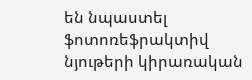են նպաստել ֆոտոռեֆրակտիվ նյութերի կիրառական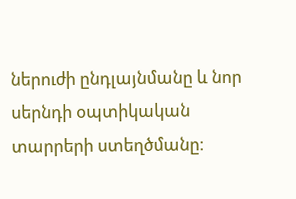ներուժի ընդլայնմանը և նոր սերնդի օպտիկական տարրերի ստեղծմանը։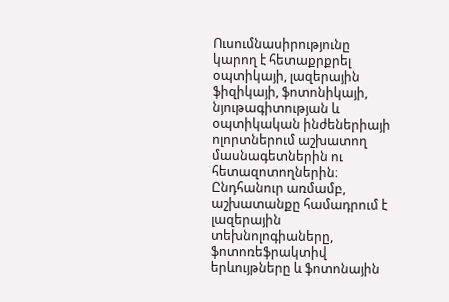Ուսումնասիրությունը կարող է հետաքրքրել օպտիկայի, լազերային ֆիզիկայի, ֆոտոնիկայի, նյութագիտության և օպտիկական ինժեներիայի ոլորտներում աշխատող մասնագետներին ու հետազոտողներին։ Ընդհանուր առմամբ, աշխատանքը համադրում է լազերային տեխնոլոգիաները, ֆոտոռեֆրակտիվ երևույթները և ֆոտոնային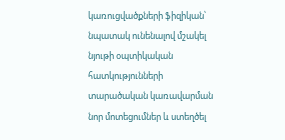կառուցվածքների ֆիզիկան՝ նպատակ ունենալով մշակել նյութի օպտիկական հատկությունների տարածական կառավարման նոր մոտեցումներ և ստեղծել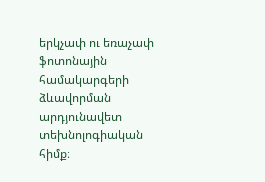երկչափ ու եռաչափ ֆոտոնային համակարգերի ձևավորման արդյունավետ տեխնոլոգիական հիմք։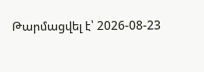Թարմացվել է՝ 2026-08-23